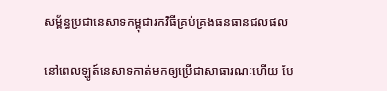សម្ព័ន្ធប្រជានេសាទកម្ពុជារកវិធីគ្រប់គ្រងធនធានជលផល

នៅពេលឡូត៍នេសាទកាត់មកឲ្យប្រើជាសាធារណៈហើយ បែ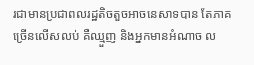រជាមានប្រជាពលរដ្ឋតិចតួចអាចនេសាទបាន តែភាគច្រើនលើសលប់ គឺឈ្មួញ និងអ្នកមានអំណាច ល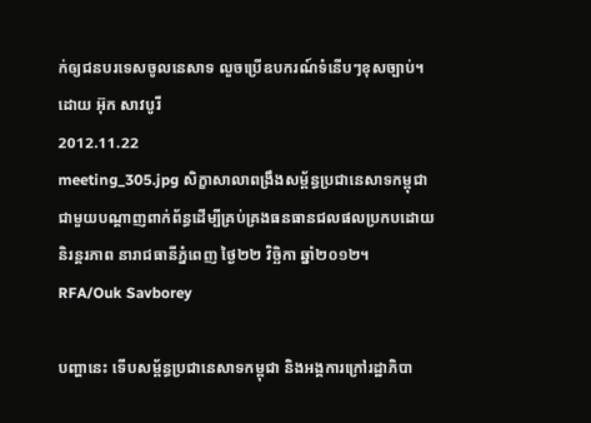ក់ឲ្យជនបរទេសចូលនេសាទ លួចប្រើឧបករណ៍ទំនើបៗខុសច្បាប់។
ដោយ អ៊ុក សាវបូរី
2012.11.22
meeting_305.jpg សិក្ខាសាលាពង្រឹងសម្ព័ន្ធប្រជានេសាទកម្ពុជា ជាមួយបណ្ដាញពាក់ព័ន្ធដើម្បីគ្រប់គ្រងធនធានជលផលប្រកបដោយនិរន្តរភាព នារាជធានីភ្នំពេញ ថ្ងៃ២២ វិច្ឆិកា ឆ្នាំ២០១២។
RFA/Ouk Savborey

បញ្ហានេះ ទើបសម្ព័ន្ធប្រជានេសាទកម្ពុជា និងអង្គការក្រៅរដ្ឋាភិបា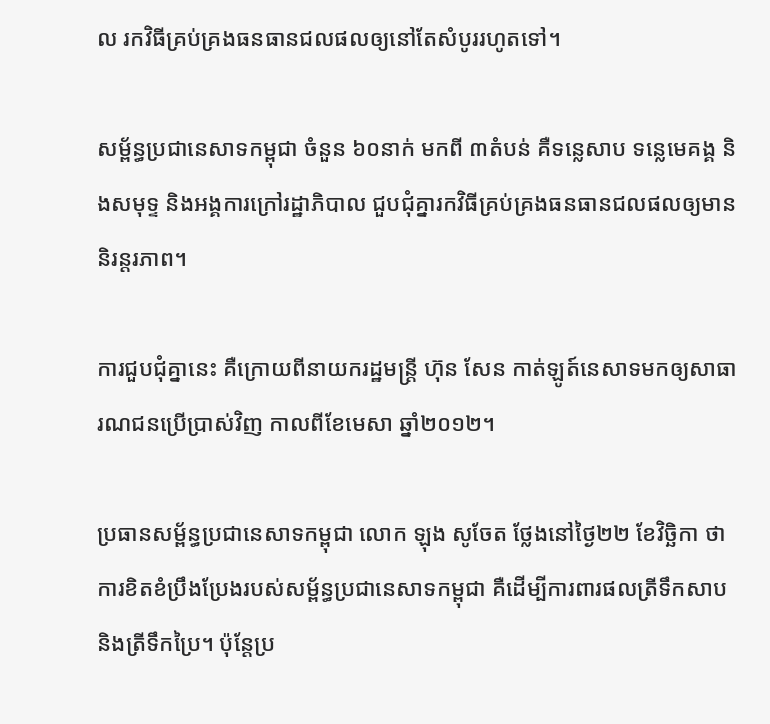ល រកវិធីគ្រប់គ្រងធនធានជលផលឲ្យនៅតែសំបូររហូតទៅ។

សម្ព័ន្ធប្រជានេសាទកម្ពុជា ចំនួន ៦០នាក់ មកពី ៣តំបន់ គឺទន្លេសាប ទន្លេមេគង្គ និងសមុទ្ទ និងអង្គការក្រៅរដ្ឋាភិបាល ជួបជុំគ្នារកវិធីគ្រប់គ្រងធនធានជលផលឲ្យមាននិរន្តរភាព។

ការជួបជុំគ្នានេះ គឺក្រោយពីនាយករដ្ឋមន្ត្រី ហ៊ុន សែន កាត់ឡូត៍នេសាទមកឲ្យសាធារណជនប្រើប្រាស់វិញ កាលពីខែមេសា ឆ្នាំ២០១២។

ប្រធានសម្ព័ន្ធប្រជានេសាទកម្ពុជា លោក ឡុង សូចែត ថ្លែងនៅថ្ងៃ២២ ខែវិច្ឆិកា ថា ការខិតខំប្រឹងប្រែងរបស់សម្ព័ន្ធប្រជានេសាទកម្ពុជា គឺដើម្បីការពារផលត្រីទឹកសាប និងត្រីទឹកប្រៃ។ ប៉ុន្តែប្រ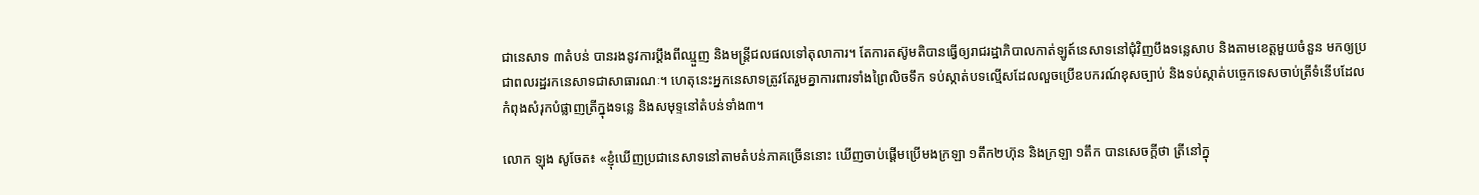ជានេសាទ ៣តំបន់ បានរងនូវការប្ដឹងពីឈ្មួញ និងមន្ត្រីជលផលទៅតុលាការ។ តែការតស៊ូមតិបានធ្វើឲ្យរាជរដ្ឋាភិបាលកាត់ឡូត៍នេសាទនៅជុំវិញបឹងទន្លេសាប និងតាមខេត្តមួយចំនួន មកឲ្យប្រជាពលរដ្ឋរកនេសាទជាសាធារណៈ។ ហេតុនេះអ្នកនេសាទត្រូវតែរួមគ្នាការពារទាំងព្រៃលិចទឹក ទប់ស្កាត់បទល្មើសដែលលួចប្រើឧបករណ៍ខុសច្បាប់ និងទប់ស្កាត់បច្ចេកទេសចាប់ត្រីទំនើបដែលកំពុងសំរុកបំផ្លាញត្រីក្នុងទន្លេ និងសមុទ្ទនៅតំបន់ទាំង៣។

លោក ឡុង សូចែត៖ «ខ្ញុំឃើញប្រជានេសាទនៅតាមតំបន់ភាគច្រើននោះ ឃើញចាប់ផ្តើមប្រើមងក្រឡា ១តឹក២ហ៊ុន និងក្រឡា ១តឹក បានសេចក្ដីថា ត្រីនៅក្នុ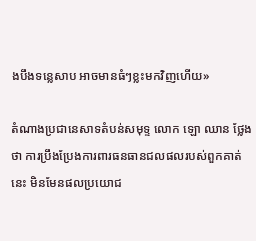ងបឹងទន្លេសាប អាចមានធំៗខ្លះមកវិញហើយ»

តំណាងប្រជានេសាទតំបន់សមុទ្ទ លោក ឡោ ឈាន ថ្លែងថា ការប្រឹងប្រែងការពារធនធានជលផលរបស់ពួកគាត់នេះ មិនមែនផលប្រយោជ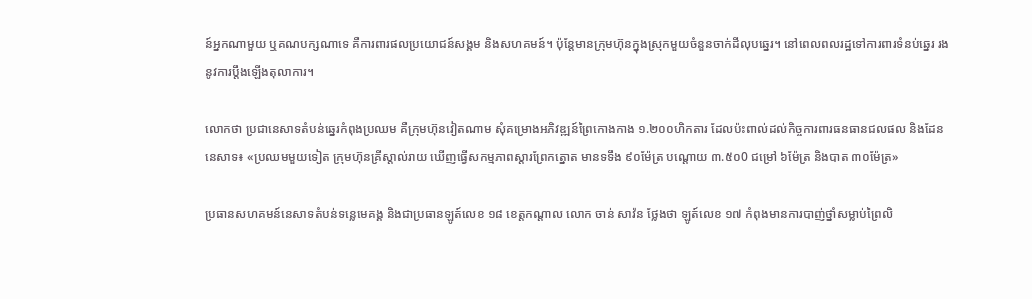ន៍អ្នកណាមួយ ឬគណបក្សណាទេ គឺការពារផលប្រយោជន៍សង្គម និងសហគមន៍។ ប៉ុន្តែមានក្រុមហ៊ុនក្នុងស្រុកមួយចំនួនចាក់ដីលុបឆ្នេរ។ នៅពេលពលរដ្ឋទៅការពារទំនប់ឆ្នេរ រងនូវការប្តឹងឡើងតុលាការ។

លោកថា ប្រជានេសាទតំបន់ឆ្នេរកំពុងប្រឈម គឺក្រុមហ៊ុនវៀតណាម សុំគម្រោងអភិវឌ្ឍន៍ព្រៃកោងកាង ១.២០០ហិកតារ ដែលប៉ះពាល់ដល់កិច្ចការពារធនធានជលផល និងដែននេសាទ៖ «ប្រឈមមួយទៀត ក្រុមហ៊ុនគ្រីស្តាល់រាយ ឃើញធ្វើសកម្មភាពស្តារព្រែកត្នោត មានទទឹង ៩០ម៉ែត្រ បណ្តោយ ៣.៥០0 ជម្រៅ ៦ម៉ែត្រ និងបាត ៣០ម៉ែត្រ»

ប្រធានសហគមន៍នេសាទតំបន់ទន្លេមេគង្គ និងជាប្រធានឡូត៍លេខ ១៨ ខេត្តកណ្ដាល លោក ចាន់ សាវ៉ន ថ្លែងថា ឡូត៍លេខ ១៧ កំពុងមានការបាញ់ថ្នាំសម្លាប់ព្រៃលិ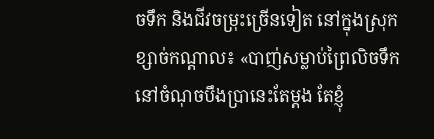ចទឹក និងជីវចម្រុះច្រើនទៀត នៅក្នុងស្រុកខ្សាច់កណ្ដាល៖ «បាញ់សម្លាប់ព្រៃលិចទឹកនៅចំណុចបឹងប្រានេះតែម្ដង តែខ្ញុំ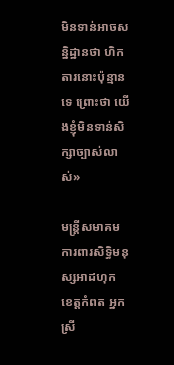មិនទាន់អាចសន្និដ្ឋានថា ហិកតារនោះប៉ុន្មានទេ ព្រោះថា យើងខ្ញុំមិនទាន់សិក្សាច្បាស់លាស់»

មន្ត្រីសមាគមការពារសិទ្ធិមនុស្សអាដហុក ខេត្តកំពត អ្នកស្រី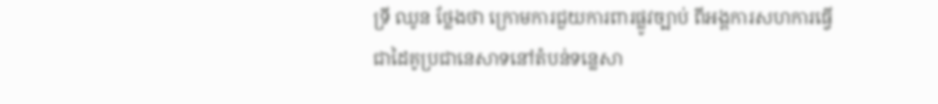ទ្រី ឈូន ថ្លែងថា ក្រោមការជួយការពារផ្លូវច្បាប់ ពីអង្គការសហការធ្វើជាដៃគូប្រជានេសាទនៅតំបន់ទន្លេសា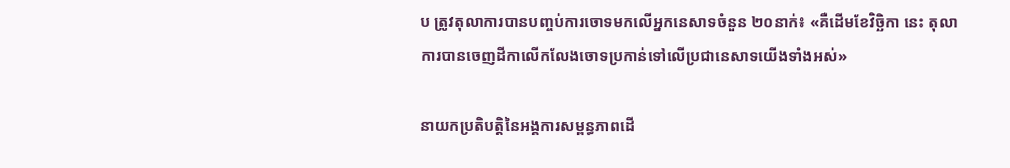ប ត្រូវតុលាការបានបញ្ចប់ការចោទមកលើអ្នកនេសាទចំនួន ២០នាក់៖ «គឺដើមខែវិច្ឆិកា នេះ តុលាការបានចេញដីកាលើកលែងចោទប្រកាន់ទៅលើប្រជានេសាទយើងទាំងអស់»

នាយកប្រតិបត្តិនៃអង្គការសម្ពន្ធភាពដើ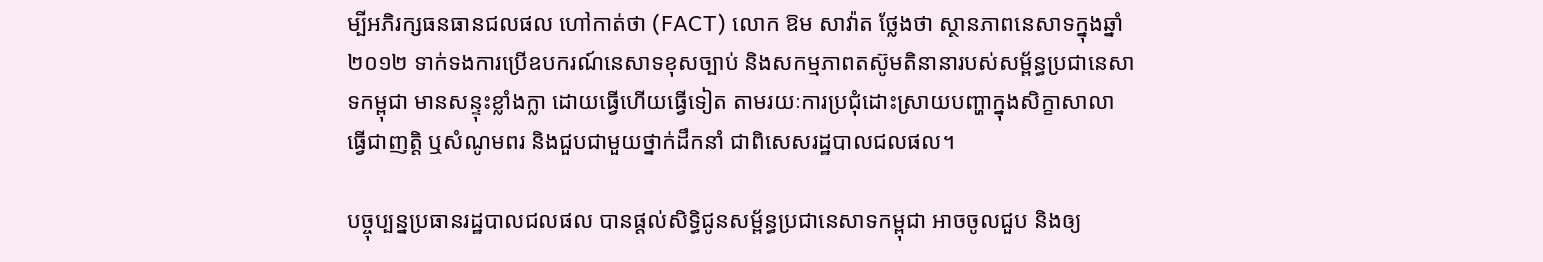ម្បីអភិរក្សធនធានជលផល ហៅកាត់ថា (FACT) លោក ឱម សាវ៉ាត ថ្លែងថា ស្ថានភាពនេសាទក្នុងឆ្នាំ២០១២ ទាក់ទងការប្រើឧបករណ៍នេសាទខុសច្បាប់ និងសកម្មភាពតស៊ូមតិនានារបស់សម្ព័ន្ធប្រជានេសាទកម្ពុជា មានសន្ទុះខ្លាំងក្លា ដោយធ្វើហើយធ្វើទៀត តាមរយៈការប្រជុំដោះស្រាយបញ្ហាក្នុងសិក្ខាសាលា ធ្វើជាញត្តិ ឬសំណូមពរ និងជួបជាមួយថ្នាក់ដឹកនាំ ជាពិសេសរដ្ឋបាលជលផល។

បច្ចុប្បន្នប្រធានរដ្ឋបាលជលផល បានផ្ដល់សិទ្ធិជូនសម្ព័ន្ធប្រជានេសាទកម្ពុជា អាចចូលជួប និងឲ្យ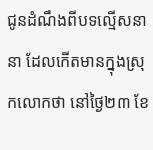ជូនដំណឹងពីបទល្មើសនានា ដែលកើតមានក្នុងស្រុកលោកថា នៅថ្ងៃ២៣ ខែ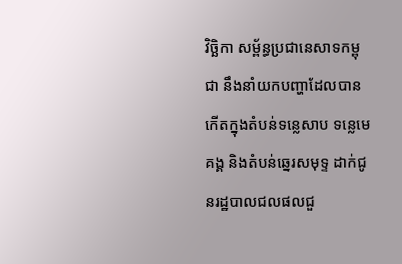វិច្ឆិកា សម្ព័ន្ធប្រជានេសាទកម្ពុជា នឹងនាំយកបញ្ហាដែលបានកើតក្នុងតំបន់ទន្លេសាប ទន្លេមេគង្គ និងតំបន់ឆ្នេរសមុទ្ទ ដាក់ជូនរដ្ឋបាលជលផលជួ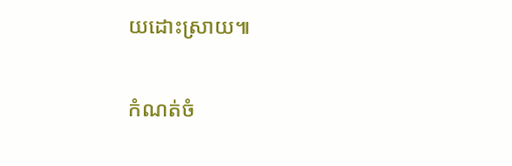យដោះស្រាយ៕

កំណត់ចំ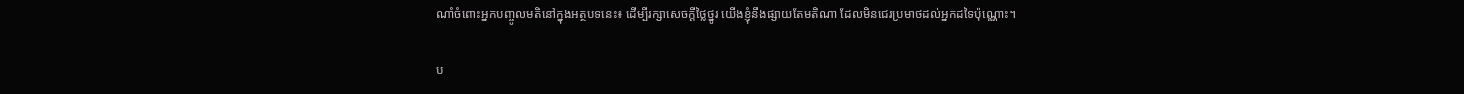ណាំចំពោះអ្នកបញ្ចូលមតិនៅក្នុងអត្ថបទនេះ៖ ដើម្បីរក្សាសេចក្ដីថ្លៃថ្នូរ យើងខ្ញុំនឹងផ្សាយតែមតិណា ដែលមិនជេរប្រមាថដល់អ្នកដទៃប៉ុណ្ណោះ។

ប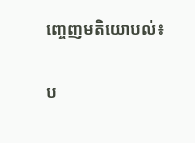ញ្ចេញមតិយោបល់៖

ប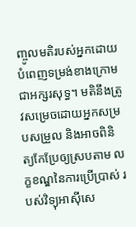ញ្ចូលមតិរបស់អ្នកដោយបំពេញទម្រង់ខាងក្រោមជាអក្សរសុទ្ធ។ មតិនឹងត្រូវសម្រេចដោយអ្នកសម្របសម្រួល និងអាចពិនិត្យកែប្រែឲ្យស្របតាម លក្ខខណ្ឌនៃការប្រើប្រាស់ របស់វិទ្យុអាស៊ីសេ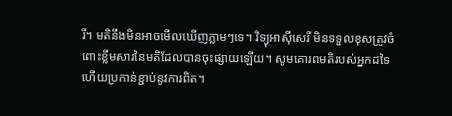រី។ មតិនឹងមិនអាចមើលឃើញភ្លាមៗទេ។ វិទ្យុអាស៊ីសេរី មិនទទួលខុសត្រូវចំពោះខ្លឹមសារនៃមតិដែលបានចុះផ្សាយឡើយ។ សូមគោរពមតិរបស់អ្នកដទៃ ហើយប្រកាន់ខ្ជាប់នូវការពិត។